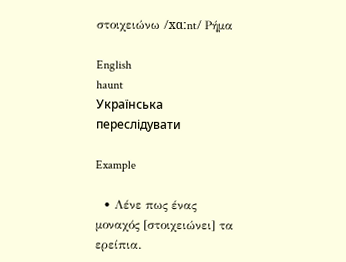στοιχειώνω /xɑːnt/ Ρήμα

English
haunt
Українська
переслідувати

Example

  • Λένε πως ένας μοναχός [στοιχειώνει] τα ερείπια.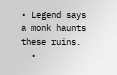• Legend says a monk haunts these ruins.
  •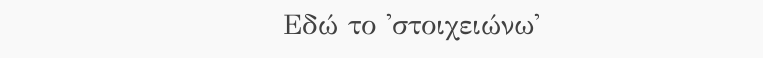Εδώ το 'στοιχειώνω'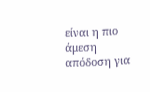είναι η πιο άμεση απόδοση για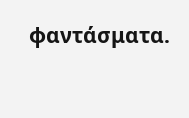φαντάσματα.